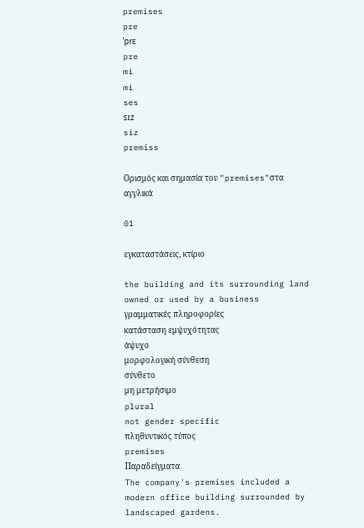premises
pre
ˈprɛ
pre
mi
mi
ses
sɪz
siz
premiss

Ορισμός και σημασία του "premises"στα αγγλικά

01

εγκαταστάσεις, κτίριο

the building and its surrounding land owned or used by a business
γραμματικές πληροφορίες
κατάσταση εμψυχότητας
άψυχο
μορφολογική σύνθεση
σύνθετο
μη μετρήσιμο
plural
not gender specific
πληθυντικός τύπος
premises
Παραδείγματα
The company's premises included a modern office building surrounded by landscaped gardens.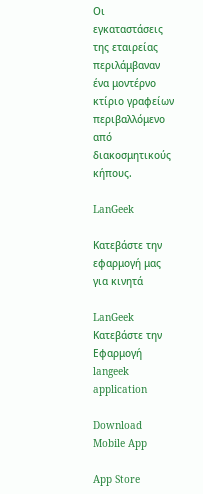Οι εγκαταστάσεις της εταιρείας περιλάμβαναν ένα μοντέρνο κτίριο γραφείων περιβαλλόμενο από διακοσμητικούς κήπους.

LanGeek

Κατεβάστε την εφαρμογή μας για κινητά

LanGeek
Κατεβάστε την Εφαρμογή
langeek application

Download Mobile App

App Store